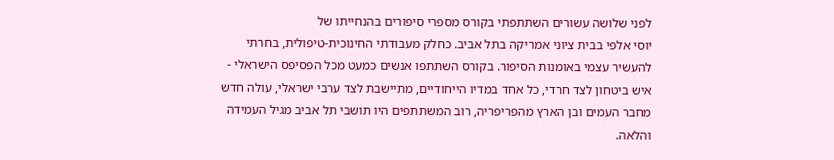לפני שלושה עשורים השתתפתי בקורס מספרי סיפורים בהנחייתו של
יוסי אלפי בבית ציוני אמריקה בתל אביב. כחלק מעבודתי החינוכית-טיפולית, בחרתי להעשיר עצמי באומנות הסיפור. בקורס השתתפו אנשים כמעט מכל הפסיפס הישראלי - איש ביטחון לצד חרדי, כל אחד במדיו הייחודיים, מתיישבת לצד ערבי ישראלי, עולה חדש מחבר העמים ובן הארץ מהפריפריה, רוב המשתתפים היו תושבי תל אביב מגיל העמידה והלאה.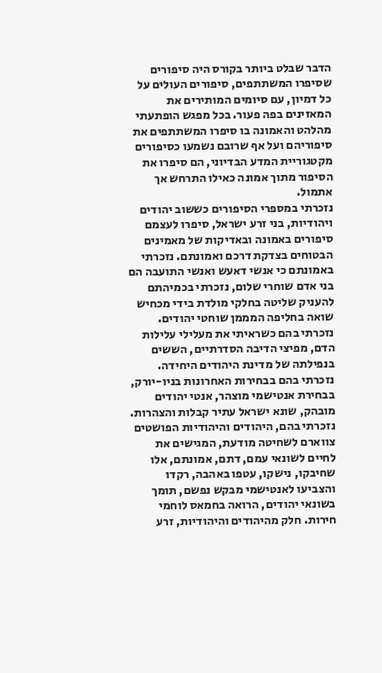הדבר שבלט ביותר בקורס היה סיפורים שסיפרו המשתתפים, סיפורים העולים על כל דמיון, עם סיומים המותירים את המאזינים בפה פעור. בכל מפגש הופתעתי מהלהט והאמונה בו סיפרו המשתתפים את סיפוריהם ועל אף שרובם נשמעו כסיפורים מקטגוריית המדע הבדיוני, הם סיפרו את הסיפור מתוך אמונה כאילו התרחש אך אתמול.
נזכרתי במספרי הסיפורים כששוב יהודים ויהודיות, בני זרע ישראל, סיפרו לעצמם סיפורים באמונה ובאדיקות של מאמינים הבטוחים בצדקת דרכם ואמונתם. נזכרתי באמונתם כי אנשי דאעש ואנשי התועבה הם בני אדם שוחרי שלום, נזכרתי בכמיהתם להעניק שליטה בחלקי מולדת בידי מכחיש שואה בחליפה המממן שוחטי יהודים. נזכרתי בהם כשראיתי את מעלילי עלילות הדם, מפיצי הדיבה הסדרתיים, הששים בנפילתה של מדינת היהודים היחידה. נזכרתי בהם בבחירות האחרונות בניו-יורק, בבחירת אנטישמי מוצהר, אנטי יהודים מובהק, שונא ישראל עתיר קבלות והצהרות.
נזכרתי בהם, היהודים והיהודיות הפושטים צווארם לשחיטה מודעת, המגישים את לחיים לשונאי עמם, דתם, אמונתם, אלו שחיבקו, נישקו, עטפו באהבה, רקדו והצביעו לאנטישמי מבקש נפשם, תומך בשונאי יהודים, הרואה בחמאס לוחמי חירות. חלק מהיהודים והיהודיות, זרע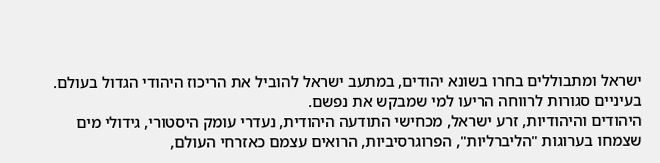ישראל ומתבוללים בחרו בשונא יהודים, במתעב ישראל להוביל את הריכוז היהודי הגדול בעולם. בעיניים סגורות לרווחה הריעו למי שמבקש את נפשם.
היהודים והיהודיות, זרע ישראל, מכחישי התודעה היהודית, נעדרי עומק היסטורי, גידולי מים שצמחו בערוגות "הליברליות", הפרוגרסיביות, הרואים עצמם כאזרחי העולם,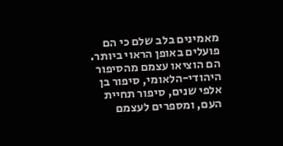מאמינים בלב שלם כי הם פועלים באופן הראוי ביותר. הם הוציאו עצמם מהסיפור היהודי-הלאומי, סיפור בן אלפי שנים, סיפור תחיית העם, ומספרים לעצמם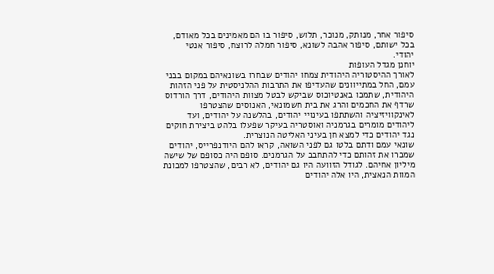סיפור אחר, מנותק, מנוכר, תלוש, סיפור בו הם מאמינים בכל מאודם, בכל ישותם, סיפור אהבה לשונא, סיפור חמלה לרוצח, סיפור אנטי יהודי.
יוחנן מגדל העופות
לאורך ההיסטוריה היהודית צמחו יהודים שבחרו בשונאיהם במקום בבני עמם, החל במתייוונים שהעדיפו את התרבות ההלניסטית על פני הזהות היהודית, שתמכו באנטיוכוס שביקש לבטל מצוות היהודים, דרך הורדוס שרדף את החכמים והרג את בית חשמונאי, האנוסים שהצטרפו לאינקוויזיציה והשתתפו בעינויי יהודים, בהלשנה על יהודים, ועד ליהודים מומרים בגרמניה ואוסטריה בעיקר שפעלו בלהט ביצירת חוקים נגד יהודים כדי למצא חן בעיני האליטה הנוצרית.
שונאי עמם ודתם בלטו גם לפני השואה, קראו להם היודנפרייס, יהודים שמכרו את זהותם כדי להתחבב על הגרמנים. סופם היה כסופם של שישה מיליון אחיהם. לגודל הזוועה היו גם יהודים, לא רבים, שהצטרפו למכונת המוות הנאצית, היו אלה יהודים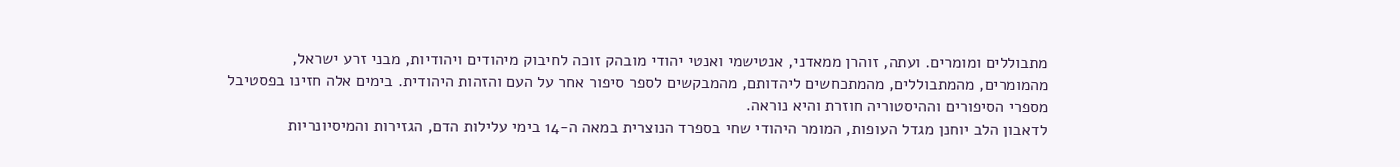מתבוללים ומומרים. ועתה, זוהרן ממאדני, אנטישמי ואנטי יהודי מובהק זוכה לחיבוק מיהודים ויהודיות, מבני זרע ישראל, מהמומרים, מהמתבוללים, מהמתכחשים ליהדותם, מהמבקשים לספר סיפור אחר על העם והזהות היהודית. בימים אלה חזינו בפסטיבל מספרי הסיפורים וההיסטוריה חוזרת והיא נוראה.
לדאבון הלב יוחנן מגדל העופות, המומר היהודי שחי בספרד הנוצרית במאה ה-14 בימי עלילות הדם, הגזירות והמיסיונריות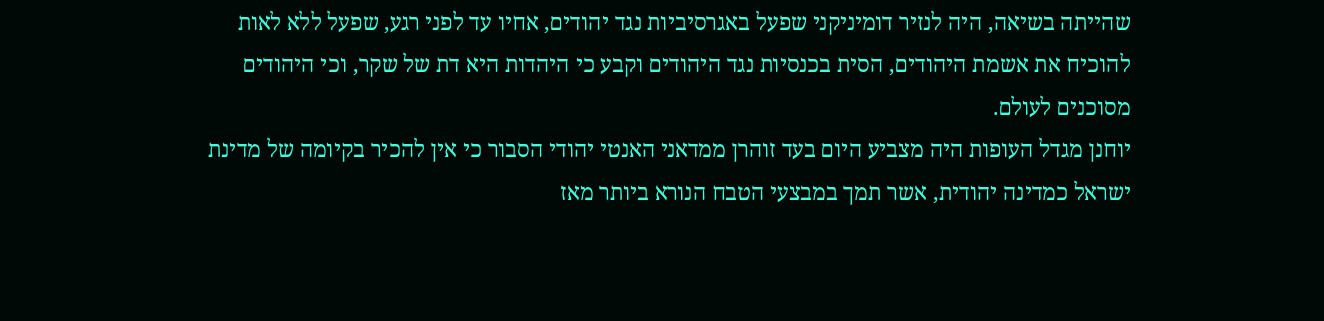שהייתה בשיאה, היה לנזיר דומיניקני שפעל באגרסיביות נגד יהודים, אחיו עד לפני רגע, שפעל ללא לאות להוכיח את אשמת היהודים, הסית בכנסיות נגד היהודים וקבע כי היהדות היא דת של שקר, וכי היהודים מסוכנים לעולם.
יוחנן מגדל העופות היה מצביע היום בעד זוהרן ממדאני האנטי יהודי הסבור כי אין להכיר בקיומה של מדינת ישראל כמדינה יהודית, אשר תמך במבצעי הטבח הנורא ביותר מאז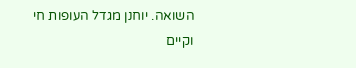השואה. יוחנן מגדל העופות חי וקיים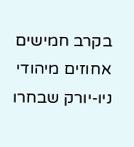בקרב חמישים אחוזים מיהודי ניו-יורק שבחרו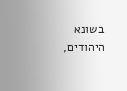בשונא היהודים,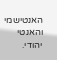האנטישמי והאנטי יהודי.